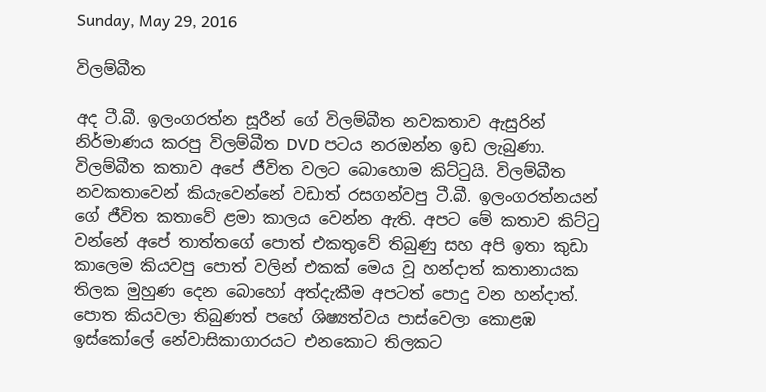Sunday, May 29, 2016

විලම්බීත

අද ටී.බී. ඉලංගරත්න සූරීන් ගේ විලම්බීත නවකතාව ඇසුරින් නිර්මාණය කරපු විලම්බීත DVD පටය නරඔන්න ඉඩ ලැබුණා. විලම්බීත කතාව අපේ ජීවිත වලට බොහොම කිට්ටුයි. විලම්බීත නවකතාවෙන් කියැවෙන්නේ වඩාත් රසගන්වපු ටී.බී. ඉලංගරත්නයන් ගේ ජීවිත කතාවේ ළමා කාලය වෙන්න ඇති. අපට මේ කතාව කිට්ටු වන්නේ අපේ තාත්තගේ පොත් එකතුවේ තිබුණු සහ අපි ඉතා කුඩා කාලෙම කියවපු පොත් වලින් එකක් මෙය වූ හන්දාත් කතානායක තිලක මුහුණ දෙන බොහෝ අත්දැකීම අපටත් පොදු වන හන්දාත්. පොත කියවලා තිබුණත් පහේ ශිෂ්‍යත්වය පාස්වෙලා කොළඹ ඉස්කෝලේ නේවාසිකාගාරයට එනකොට තිලකට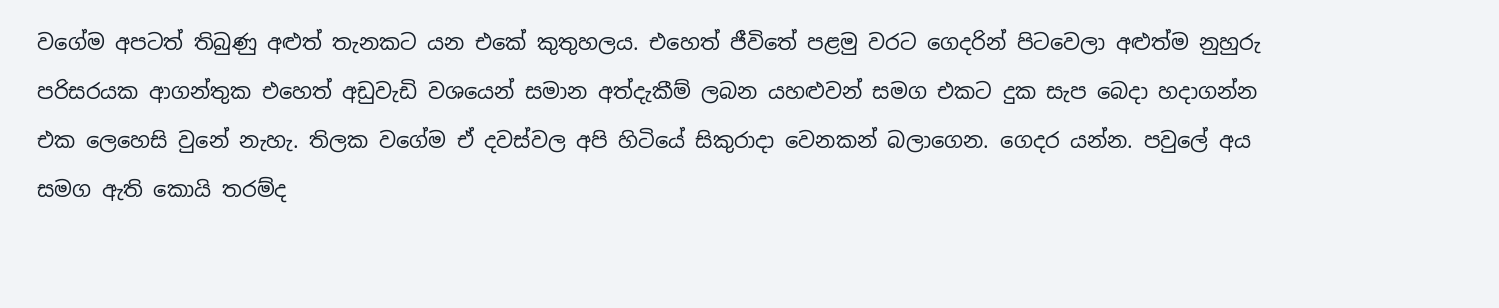වගේම අපටත් තිබුණු අළුත් තැනකට යන එකේ කුතුහලය. එහෙත් ජීවිතේ පළමු වරට ගෙදරින් පිටවෙලා අළුත්ම නුහුරු පරිසරයක ආගන්තුක එහෙත් අඩුවැඩි වශයෙන් සමාන අත්දැකීම් ලබන යහළුවන් සමග එකට දුක සැප බෙදා හදාගන්න එක ලෙහෙසි වුනේ නැහැ. තිලක වගේම ඒ දවස්වල අපි හිටියේ සිකුරාදා වෙනකන් බලාගෙන. ගෙදර යන්න. පවුලේ අය සමග ඇති කොයි තරම්ද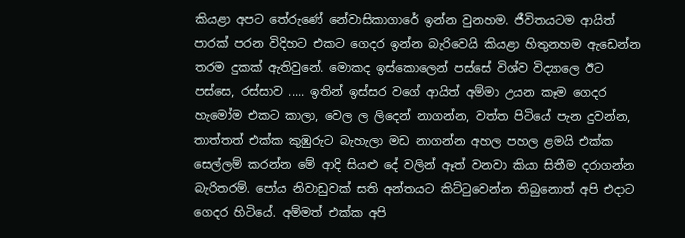කියළා අපට තේරුණේ නේවාසිකාගාරේ ඉන්න වුනහම. ජීවිතයටම ආයිත් පාරක් පරන විදිහට එකට ගෙදර ඉන්න බැරිවෙයි කියළා හිතුනහම ඇ‍‍ඩෙන්න තරම දුකක් ඇතිවුනේ. මොකද ඉස්කොලෙන් පස්සේ විශ්ව විද්‍යාලෙ ඊට පස්සෙ, රස්සාව ..... ඉතින් ඉස්සර වගේ ආයිත් අම්මා උයන කෑම ගෙදර හැමෝම එකට කාලා, වෙල ල ලිදෙන් නාගන්න, වත්ත පිටියේ පැන දුවන්න, තාත්තත් එක්ක කුඹුරුට බැහැලා මඩ නාගන්න අහල පහල ළමයි එක්ක සෙල්ලම් කරන්න මේ ආදි සියළු දේ වලින් ඈත් වනවා කියා සිතීම දරාගන්න බැරිතරම්. පෝය නිවාඩුවක් සති අන්තයට කිට්ටුවෙන්න තිබුනොත් අපි එදාට ගෙදර හිටියේ. අම්මත් එක්ක අපි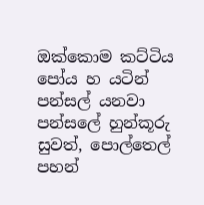ඔක්කොම කට්ටිය පෝය හ යටින් පන්සල් යනවා  පන්සලේ හුන්කූරු සුවත්, පොල්තෙල් පහන්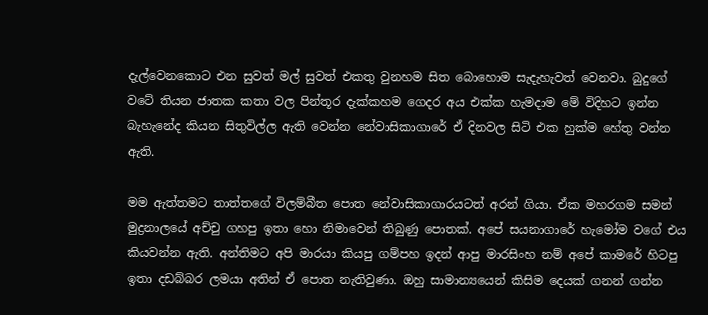දැල්වෙනකොට එන සුවත් මල් සුවත් එකතු වුනහම සිත බොහොම සැදැහැවත් වෙනවා. බුදුගේ වටේ තියන ජාතක කතා වල පින්තූර දැක්කහම ගෙදර අය එක්ක හැමදාම මේ විදිහට ඉන්න බැහැනේද කියන සිතුවිල්ල ඇති වෙන්න නේවාසිකාගාරේ ඒ දිනවල සිටි එක හුක්ම හේතු වන්න ඇති.

මම ඇත්තමට තාත්තගේ විලම්බීත පොත නේවාසිකාගාරයටත් අරන් ගියා. ඒක මහරගම සමන් මුද්‍රනාලයේ අච්චු ගහපු ඉතා හො නිමාවෙන් තිබුණු පොතක්. අපේ සයනාගාරේ හැමෝම වගේ එය කියවන්න ඇති. අන්තිමට අපි මාරයා කියපු ගම්පහ ඉදන් ආපු මාරසිංහ නම් අපේ කාමරේ හිටපු ඉතා දඩබ්බර ලමයා අතින් ඒ පොත නැතිවුණා. ඔහු සාමාන්‍යයෙන් කිසිම දෙයක් ගනන් ගන්න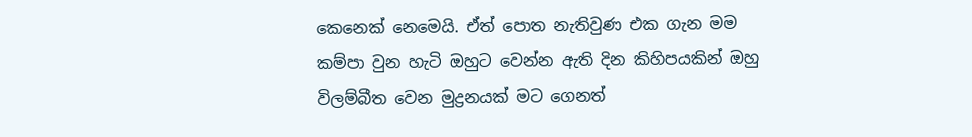කෙනෙක් නෙමෙයි. ඒත් පොත නැතිවුණ එක ගැන මම කම්පා වුන හැටි ඔහුට වෙන්න ඇති දින කිහිපයකින් ඔහු විලම්බීත වෙන මුද්‍රනයක් මට ගෙනත්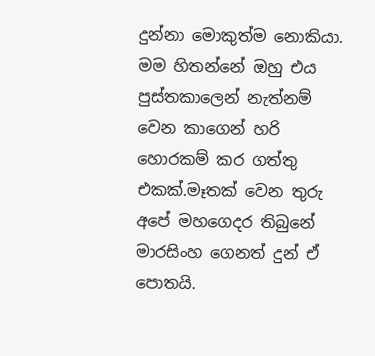දුන්නා මොකුත්ම නොකියා. මම හිතන්නේ ඔහු එය පුස්තකාලෙන් නැත්නම් වෙන කාගෙන් හරි හොරකම් කර ගත්තු එකක්.මෑතක් වෙන තුරු අපේ මහගෙදර තිබුනේ මාරසිංහ ගෙනත් දුන් ඒ පොතයි.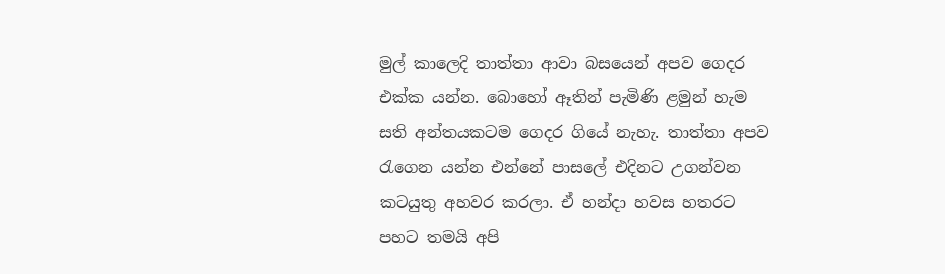මුල් කාලෙදි තාත්තා ආවා බසයෙන් අපව ගෙදර එක්ක යන්න. බොහෝ ඈතින් පැමිණි ළමුන් හැම සති අන්තයකටම ගෙදර ගියේ නැහැ. තාත්තා අපව රැගෙන යන්න එන්නේ පාසලේ එදිනට උගන්වන කටයුතු අහවර කරලා. ඒ හන්දා හවස හතරට පහට තමයි අපි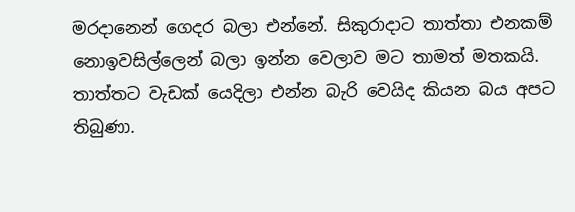මරදානෙන් ගෙදර බලා එන්නේ. සිකුරාදාට තාත්තා එනකම් නොඉවසිල්ලෙන් බලා ඉන්න වෙලාව මට තාමත් මතකයි. තාත්තට වැඩක් යෙදිලා එන්න බැරි වෙයිද කියන බය අපට තිබුණා.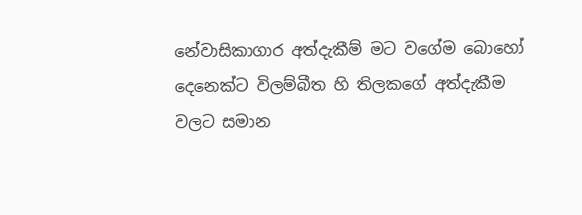නේවාසිකාගාර අත්දැකීම් මට වගේම බොහෝ දෙනෙක්ට විලම්බීත හි තිලකගේ අත්දැකීම වලට සමාන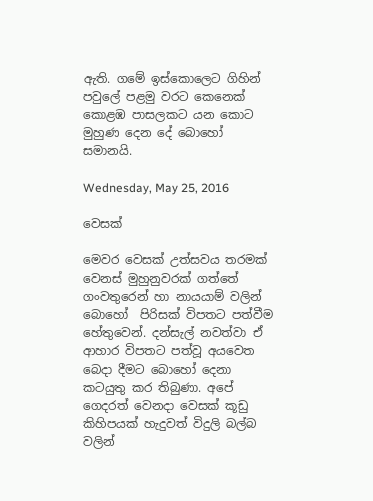ඇති. ගමේ ඉස්කොලෙට ගිහින් පවුලේ පළමු වරට කෙනෙක් කොළඹ පාසලකට යන කොට මුහුණ දෙන දේ බොහෝ සමානයි.

Wednesday, May 25, 2016

වෙසක්

මෙවර වෙසක් උත්සවය තරමක් වෙනස් මුහුනුවරක් ගත්තේ ගංවතුරෙන් හා නායයාම් වලින් බොහෝ  පිරිසක් විපතට පත්වීම හේතුවෙන්. දන්සැල් නවත්වා ඒ ආහාර විපතට පත්වූ අයවෙත බෙදා දීමට බොහෝ දෙනා කටයුතු කර තිබුණා. අපේ ගෙදරත් වෙනදා වෙසක් කූඩු කිහිපයක් හැදුවත් විදුලි බල්බ වලින්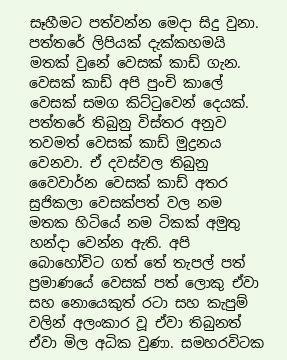සෑහීමට පත්වන්න මෙදා සිදු වුනා.
පත්තරේ ලිපියක් දැක්කහමයි මතක් වුනේ වෙසක් කාඩ් ගැන. වෙසක් කාඩ් අපි පුංචි කාලේ වෙසක් සමග කිට්ටුවෙන් දෙයක්. පත්තරේ තිබුනු විස්තර අනුව තවමත් වෙසක් කාඩ් මුද්‍රනය වෙනවා. ඒ දවස්වල තිබුනු වෛවාර්න වෙසක් කාඩ් අතර සුජිකලා වෙසක්පත් වල නම මතක හිටියේ නම ටිකක් අමුතු හන්දා වෙන්න ඇති. අපි බොහෝවිට ගත්‍ තේ තැපල් පත් ප්‍රමාණයේ වෙසක් පත් ලොකු ඒවා සහ නොයෙකුත් රටා සහ කැපුම් වලින් අලංකාර වූ ඒවා තිබුනත් ඒවා මිල අධික වුණා. සමහරවිටක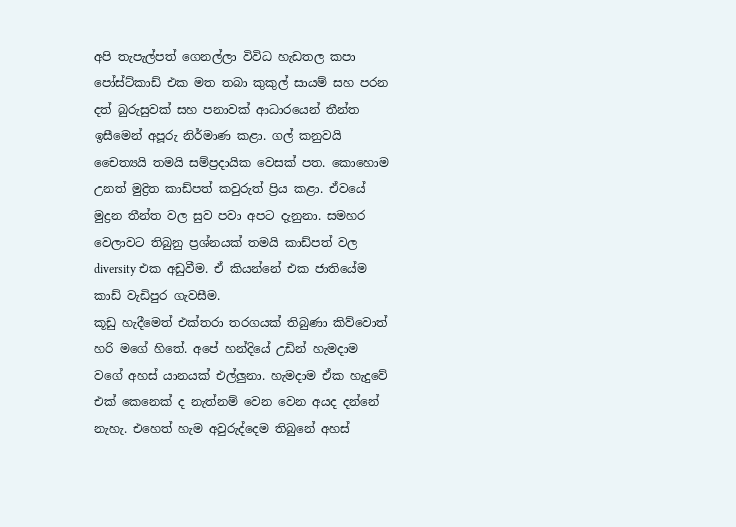අපි ‍තැපැල්පත් ගෙනල්ලා විවිධ හැඩතල කපා පෝස්ට්කාඩ් එක මත තබා කුකුල් සායම් සහ පරන දත් බුරුසුවක් සහ පනාවක් ආධාරයෙන් තීන්ත ඉසීමෙන් අපූරු නිර්මාණ කළා. ගල් කනුවයි චෛත්‍යයි තමයි සම්ප්‍රදායික වෙසක් පත. කොහොම උනත් මුද්‍රිත කාඩ්පත් කවුරුත් ප්‍රිය කළා. ඒවයේ මුද්‍රන තීන්ත වල ‍සුව පවා අපට දැනුනා. සමහර වෙලාවට තිබුනු ප්‍රශ්නයක් තමයි කාඩ්පත් වල diversity එක අඩුවීම. ඒ කියන්නේ එක ජාතියේම කාඩ් වැඩිපුර ගැවසීම.
කූඩු හැදීමෙත් එක්තරා තරගයක් තිබුණා කිව්වොත් හරි මගේ හි‍තේ. අපේ හන්දියේ උඩින් හැමදාම වගේ අහස් යානයක් එල්ලුනා. හැමදාම ඒක හැදුවේ එක් කෙනෙක් ද නැත්නම් වෙන වෙන අයද දන්නේ නැහැ. එහෙත් හැම අවුරුද්දෙම තිබුනේ අහස්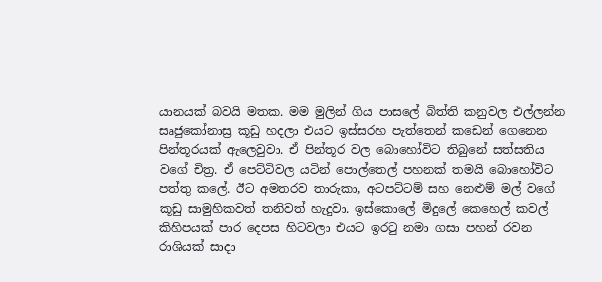යානයක් බවයි මතක. මම මුලින් ගිය පාසලේ බිත්ති කනුවල එල්ලන්න සෘජුකෝනාස්‍ර කූඩු හදලා එයට ඉස්සරහ පැත්තෙන් කඩෙන් ගෙනෙන පින්තූරයක් ඇලෙවුවා. ඒ පින්තූර වල බොහෝවිට තිබුනේ සත්සතිය වගේ චිත්‍ර. ඒ පෙට්ටිවල යටින් පොල්තෙල් පහනක් තමයි බොහෝවිට පත්තු කලේ. ඊට අමතරව තාරුකා, අටපට්ටම් සහ නෙළුම් මල් වගේ කූඩු සාමුහිකවත් තනිවත් හැදුවා. ඉස්කොලේ මිදුලේ කෙහෙල් කවල් කිහිපයක් පාර දෙපස හිටවලා එයට ඉරටු නමා ගසා පහන් රවන රාශියක් සාදා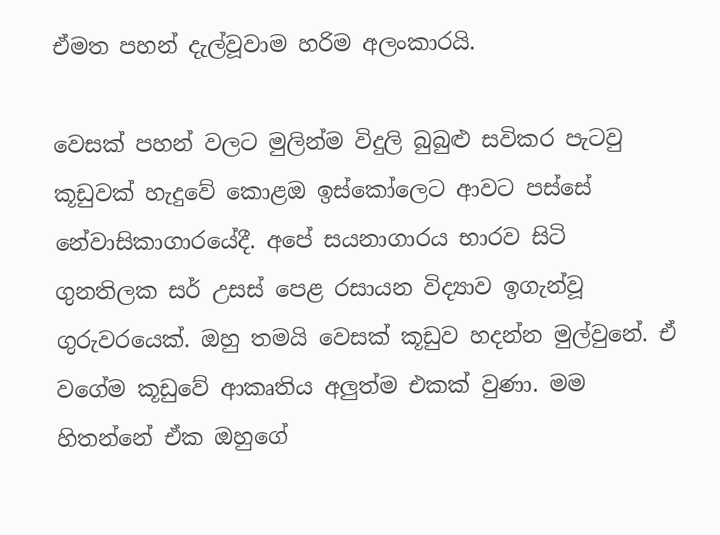ඒමත පහන් දැල්වූවාම හරිම අලංකාරයි.

වෙසක් පහන් වලට මුලින්ම විදුලි බුබුළු සවිකර පැටවු කූඩුවක් හැදුවේ කොළඔ ඉස්කෝලෙට ආවට පස්සේ නේවාසිකාගාරයේදී. අපේ සයනාගාරය භාරව සිටි ගුනතිලක සර් උසස් පෙළ රසායන විද්‍යාව ඉගැන්වූ ගුරුවරයෙක්. ඔහු තමයි වෙසක් කූඩුව හදන්න මුල්වුනේ. ඒ වගේම කූඩුවේ ආකෘතිය අලුත්ම එකක් වුණා. මම හිතන්නේ ඒක ඔහුගේ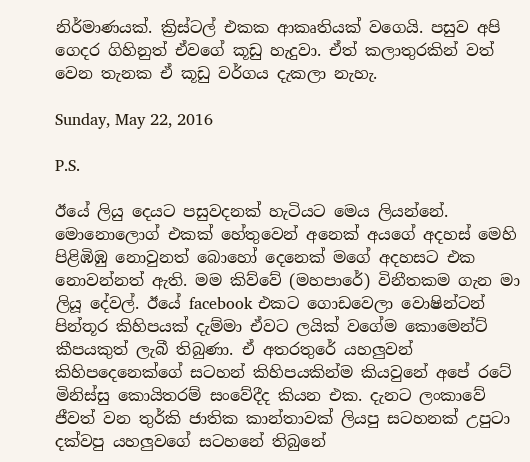නිර්මාණයක්. ක්‍රිස්ටල් එකක ආකෘතියක් වගෙයි. පසුව අපි ගෙදර ගිහිනුත් ඒවගේ කූඩු හැදුවා. ඒත් කලාතුරකින් වත් වෙන තැනක ඒ කූඩු වර්ගය දැකලා නැහැ.

Sunday, May 22, 2016

P.S.

ඊයේ ලියු දෙයට පසුවදනක් හැටියට මෙය ලියන්නේ. මොනොලොග් එකක් හේතුවෙන් අනෙක් අයගේ අදහස් මෙහි පිළිඹිඹු නොවුනත් බොහෝ දෙනෙක් මගේ අදහසට එක නොවන්නත් ඇති. මම කිව්වේ (මහපාරේ) විනීතකම ගැන මා ලියූ දේවල්. ඊයේ facebook එකට ගොඩවෙලා වොෂින්ටන් පින්තූර කිහිපයක් දැම්මා ඒවට ලයික් වගේම කොමෙන්ට් කීපයකුත් ලැබී තිබුණා. ඒ අතරතුරේ යහලුවන් කිහිපදෙනෙක්ගේ සටහන් කිහිපයකින්ම කියවුනේ අපේ රටේ මිනිස්සු කොයිතරම් සංවේදීද කියන එක. දැනට ලංකාවේ ජීවත් වන තුර්කි ජාතික කාන්තාවක් ලියපු සටහනක් උපුටා දක්වපු යහලුවගේ සටහනේ තිබුනේ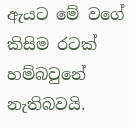ඇයට මේ වගේ කිසිම රටක් හම්බවුනේ නැතිබවයි.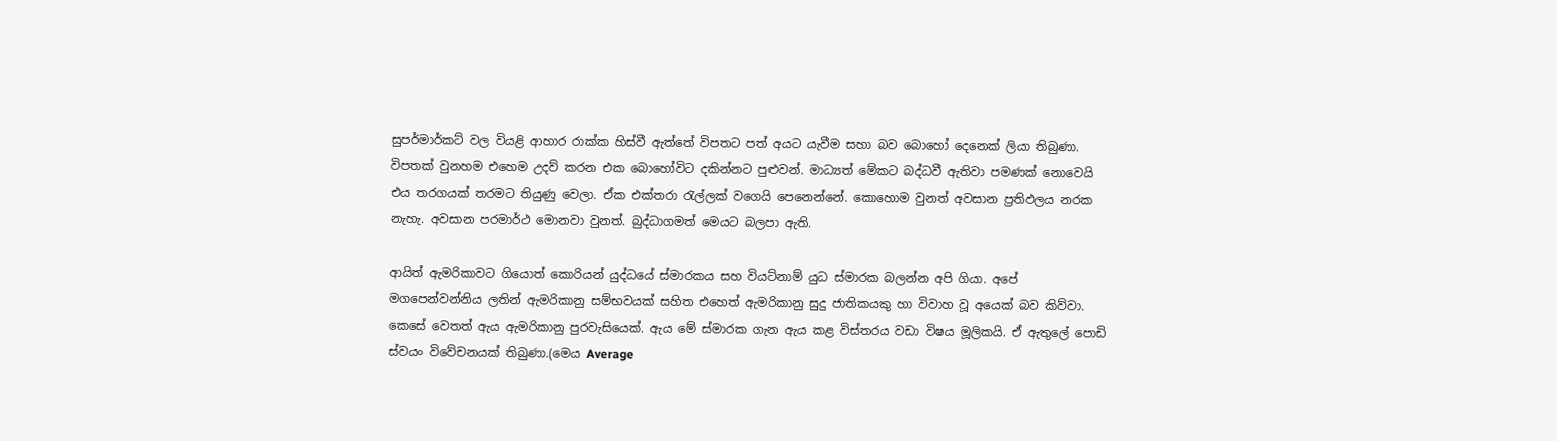සුපර්මාර්කට් වල වියළි ආහාර රාක්ක හිස්වී ඇත්තේ විපතට පත් අයට යැවීම සහා බව බොහෝ දෙනෙක් ලියා තිබුණා. විපතක් වුනහම එහෙම උදව් කරන එක බොහෝවිට දකින්නට පුළුවන්. මාධ්‍යත් මේකට බද්ධවී ඇතිවා පමණක් නොවෙයි එය තරගයක් තරමට තියුණු වෙලා. ඒක එක්තරා රැල්ලක් වගෙයි පෙනෙන්නේ. කොහොම වුනත් අවසාන ප්‍රතිඵලය නරක නැහැ. අවසාන පරමාර්ථ මොනවා වුනත්. බුද්ධාගමත් මෙයට බලපා ඇති.

ආයිත් ඇමරිකාවට ගියොත් කොරියන් යුද්ධයේ ස්මාරකය සහ වියට්නාම් යුධ ස්මාරක බලන්න අපි ගියා. අපේ මගපෙන්වන්නිය ලතින් ඇමරිකානු සම්භවයක් සහිත එහෙත් ඇමරිකානු සුදු ජාතිකයකු හා විවාහ වූ අයෙක් බව කිව්වා. කෙසේ වෙතත් ඇය ඇමරිකානු පුරවැසියෙක්. ඇය මේ ස්මාරක ගැන ඇය කළ විස්තරය වඩා විෂය මූලිකයි. ඒ ඇතුලේ පොඩි ස්වයං විවේචනයක් තිබුණා.(මෙය Average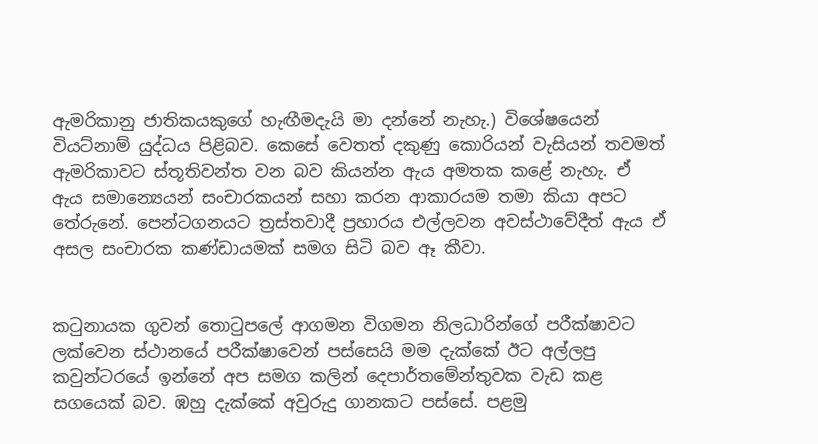ඇමරිකානු ජාතිකයකුගේ හැඟීමදැයි මා දන්නේ නැහැ.) විශේෂයෙන් වියට්නාම් යුද්ධය පිළිබව. කෙසේ වෙතත් දකුණු කොරියන් වැසියන් තවමත් ඇමරිකාවට ස්තූතිවන්ත වන බව කියන්න ඇය අමතක කළේ නැහැ. ඒ ඇය සමාන්‍යෙයන් සංචාරකයන් සහා කරන ආකාරයම තමා කියා අපට තේරුනේ. පෙන්ටගනයට ත්‍රස්තවාදී ප්‍රහාරය එල්ලවන අවස්ථාවේදීත් ඇය ඒ අසල සංචාරක කණ්ඩායමක් සමග සිටි බව ඈ කීවා.


කටුනායක ගුවන් තොටුපලේ ආගමන විගමන නිලධාරින්ගේ පරීක්ෂාවට ලක්වෙන ස්ථානයේ පරීක්ෂාවෙන් පස්සෙයි මම දැක්කේ ඊට අල්ලපු කවුන්ටරයේ ඉන්නේ අප සමග කලින් දෙපාර්තමේන්තුවක වැඩ කළ සගයෙක් බව. ඹහු දැක්කේ අවුරුදු ගානකට පස්සේ. පළමු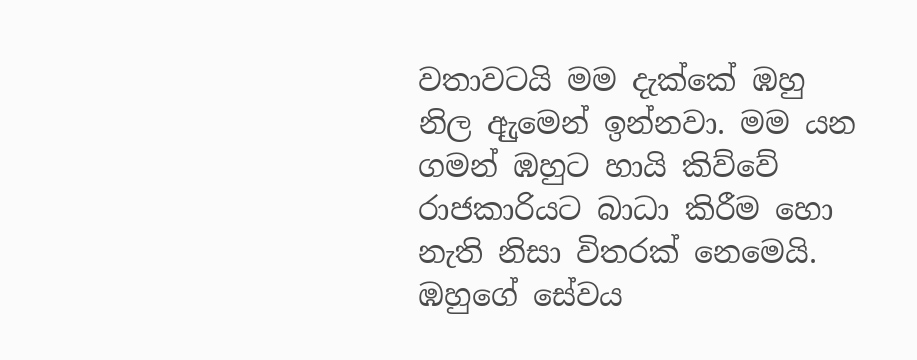වතාවටයි මම දැක්කේ ඹහු නිල ඇුමෙන් ඉන්නවා. මම යන ගමන් ඹහුට හායි කිව්වේ රාජකාරියට බාධා කිරීම හො නැති නිසා විතරක් නෙමෙයි. ඹහුගේ සේවය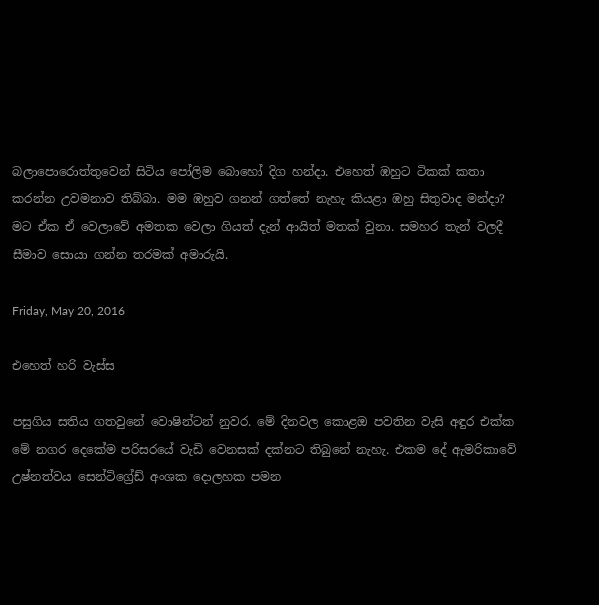බලාපොරොත්තුවෙන් සිටිය පෝලිම බොහෝ දිග හන්දා. එහෙත් ඹහුට ටිකක් කතා කරන්න උවමනාව තිබ්බා. මම ඹහුව ගනන් ගත්තේ නැහැ කියළා ඹහු සිතුවාද මන්දා? මට ඒක ඒ වෙලාවේ අමතක වෙලා ගියත් දැන් ආයිත් මතක් වුනා. සමහර තැන් වලදී සීමාව සොයා ගන්න තරමක් අමාරුයි.

Friday, May 20, 2016

එහෙත් හරි වැස්ස

පසුගිය සතිය ගතවුනේ වොෂින්ටන් නුවර. මේ දිනවල කොළඔ පවතින වැසි අඳුර එක්ක මේ නගර දෙකේම පරිසරයේ වැඩි වෙනසක් දක්නට තිබුනේ නැහැ. එකම දේ ඇමරිකාවේ උෂ්නත්වය සෙන්ටිග්‍රේඩ් අංශක දොලහක පමන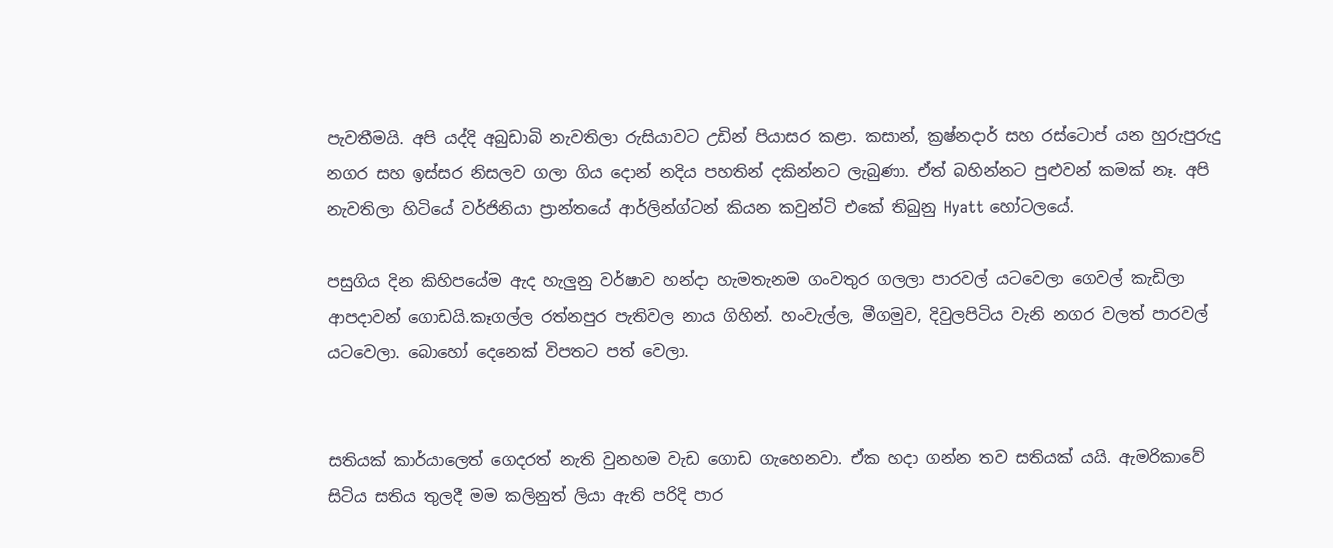පැවතීමයි. අපි යද්දි අබුඩාබි නැවතිලා රුසියාවට උඩින් පියාසර කළා. කසාන්, ක්‍රෂ්නදාර් සහ රස්ටොප් යන හුරුපුරුදු නගර සහ ඉස්සර නිසලව ගලා ගිය දොන් නදිය පහතින් දකින්නට ලැබුණා. ඒත් බහින්නට පුළුවන් කමක් නෑ. අපි නැවතිලා හිටියේ වර්ජිනියා ප්‍රාන්තයේ ආර්ලින්ග්ටන් කියන කවුන්ටි එකේ තිබුනු Hyatt හෝටලයේ.

පසුගිය දින කිහිපයේම ඇද හැලුනු වර්ෂාව හන්දා හැමතැනම ගංවතුර ගලලා පාරවල් යටවෙලා ගෙවල් කැඩිලා ආපදාවන් ගොඩයි.කෑගල්ල රත්නපුර පැතිවල නාය ගිහින්. හංවැල්ල, මීගමුව, දිවුලපිටිය වැනි නගර වලත් පාරවල් යටවෙලා. බොහෝ දෙනෙක් විපතට පත් වෙලා.


සතියක් කාර්යාලෙත් ගෙදරත් නැති වුනහම වැඩ ‍ගොඩ ගැහෙනවා. ඒක හදා ගන්න තව සතියක් යයි. ඇමරිකාවේ සිටිය සතිය තුලදී මම කලිනුත් ලියා ඇති පරිදි පාර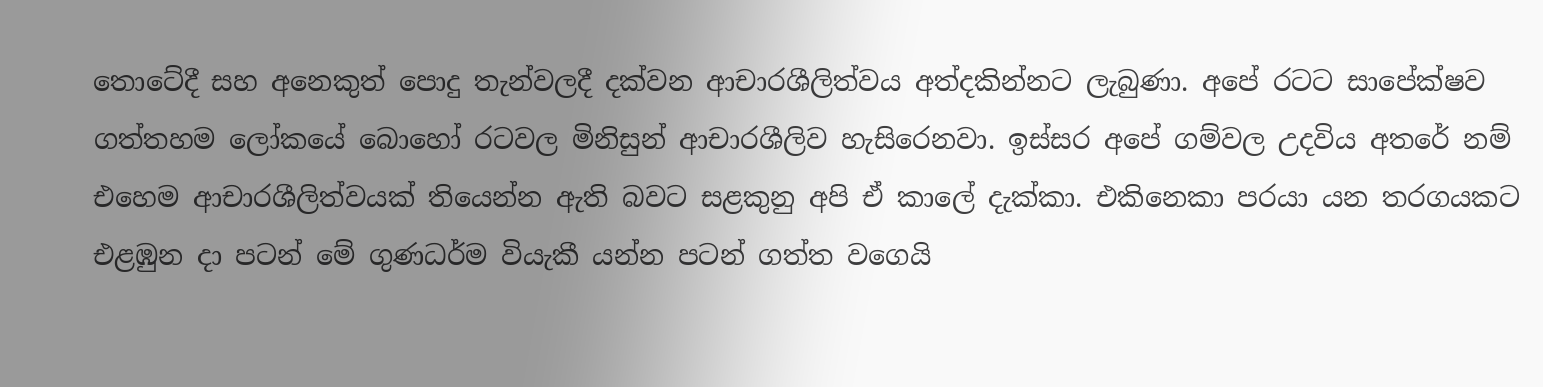තොටේදී සහ අනෙකුත් පොදු තැන්වලදී දක්වන ආචාරශීලිත්වය අත්දකින්නට ලැබුණා. අපේ රටට සාපේක්ෂව ගත්තහම ලෝකයේ බොහෝ රටවල මිනිසුන් ආචාරශීලිව හැසිරෙනවා. ඉස්සර අපේ ගම්වල උදවිය අතරේ නම් එහෙම ආචාරශීලිත්වයක් තියෙන්න ඇති බවට සළකුනු අපි ඒ කාලේ දැක්කා. එකිනෙකා පරයා යන තරගයකට එළඹුන දා පටන් මේ ගුණධර්ම වියැකී යන්න පටන් ගත්ත වගෙයි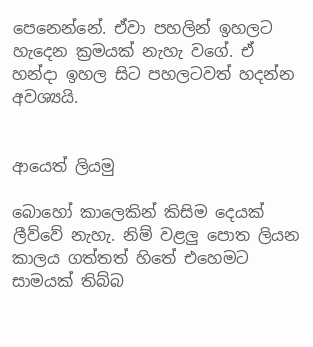පෙනෙන්නේ. ඒවා පහලින් ඉහලට හැදෙන ක්‍රමයක් නැහැ වගේ. ඒ හන්දා ඉහල සිට පහලටවත් හදන්න අවශ්‍යයි.


ආයෙත් ලියමු

බොහෝ කාලෙකින් කිසිම දෙයක් ලීව්වේ නැහැ. නිම් වළලු පොත ලියන කාලය ගත්තත් හිතේ එහෙමට සාමයක් තිබ්බ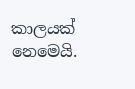කාලයක් නෙමෙයි.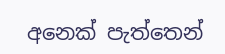අනෙක් පැත්තෙන්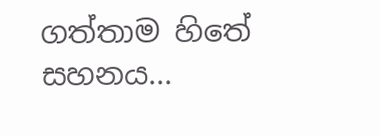ගත්තාම හිතේ සහනය...